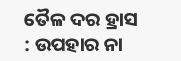ତୈଳ ଦର ହ୍ରାସ : ଉପହାର ନା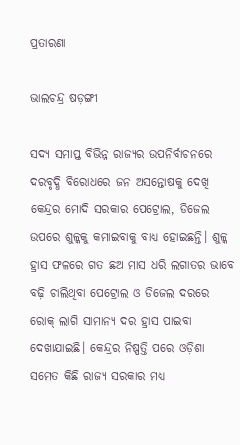ପ୍ରତାରଣା

ଭାଲଚନ୍ଦ୍ର ଷଡ଼ଙ୍ଗୀ

ସଦ୍ୟ ସମାପ୍ତ ବିଭିନ୍ନ ରାଜ୍ୟର ଉପନିର୍ବାଚନରେ ଦରବୃଦ୍ଧି ବିରୋଧରେ ଜନ ଅସନ୍ତୋଷକୁ ଦେଖି କେନ୍ଦ୍ରର ମୋଦି ସରକାର ପେଟ୍ରୋଲ, ଡିଜେଲ ଉପରେ ଶୁଳ୍କକୁ କମାଇବାକୁ ବାଧ୍ୟ ହୋଇଛନ୍ତି। ଶୁଳ୍କ ହ୍ରାସ ଫଳରେ ଗତ ଛଅ ମାସ ଧରି ଲଗାତର ଭାବେ ବଢ଼ି ଚାଲିଥିବା ପେଟ୍ରୋଲ ଓ ଡିଜେଲ ଦରରେ ରୋକ୍‌ ଲାଗି ସାମାନ୍ୟ ଦର ହ୍ରାସ ପାଇବା ଦେଖାଯାଇଛି। କେନ୍ଦ୍ରର ନିଷ୍ପତ୍ତି ପରେ ଓଡ଼ିଶା ସମେତ କିଛି ରାଜ୍ୟ ସରକାର ମଧ୍ୟ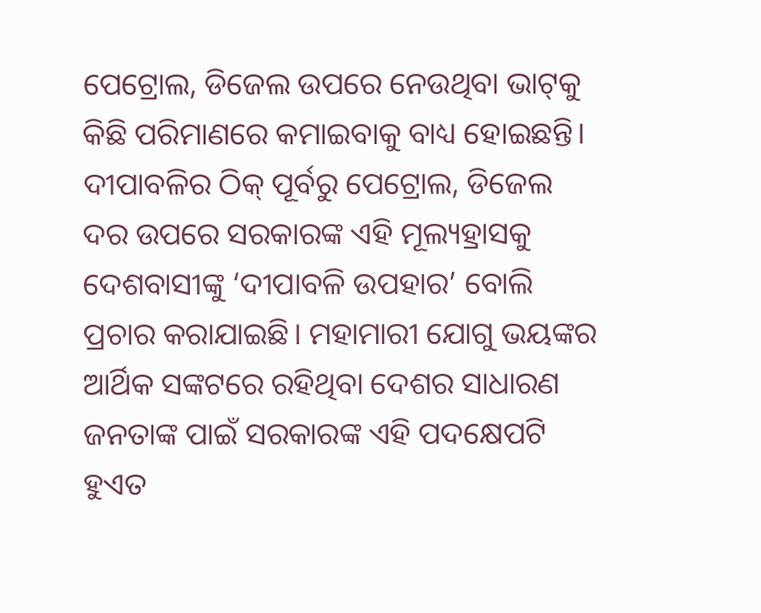ପେଟ୍ରୋଲ, ଡିଜେଲ ଉପରେ ନେଉଥିବା ଭାଟ୍‌କୁ କିଛି ପରିମାଣରେ କମାଇବାକୁ ବାଧ୍ୟ ହୋଇଛନ୍ତି। ଦୀପାବଳିର ଠିକ୍‌ ପୂର୍ବରୁ ପେଟ୍ରୋଲ, ଡିଜେଲ ଦର ଉପରେ ସରକାରଙ୍କ ଏହି ମୂଲ୍ୟହ୍ରାସକୁ ଦେଶବାସୀଙ୍କୁ ‘ଦୀପାବଳି ଉପହାର’ ବୋଲି ପ୍ରଚାର କରାଯାଇଛି। ମହାମାରୀ ଯୋଗୁ ଭୟଙ୍କର ଆର୍ଥିକ ସଙ୍କଟରେ ରହିଥିବା ଦେଶର ସାଧାରଣ ଜନତାଙ୍କ ପାଇଁ ସରକାରଙ୍କ ଏହି ପଦକ୍ଷେପଟି ହୁଏତ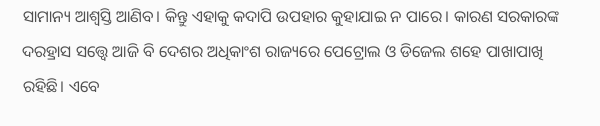ସାମାନ୍ୟ ଆଶ୍ୱସ୍ତି ଆଣିବ। କିନ୍ତୁ ଏହାକୁ କଦାପି ଉପହାର କୁହାଯାଇ ନ ପାରେ। କାରଣ ସରକାରଙ୍କ ଦରହ୍ରାସ ସତ୍ତ୍ୱେ ଆଜି ବି ଦେଶର ଅଧିକାଂଶ ରାଜ୍ୟରେ ପେଟ୍ରୋଲ ଓ ଡିଜେଲ ଶହେ ପାଖାପାଖି ରହିଛି। ଏବେ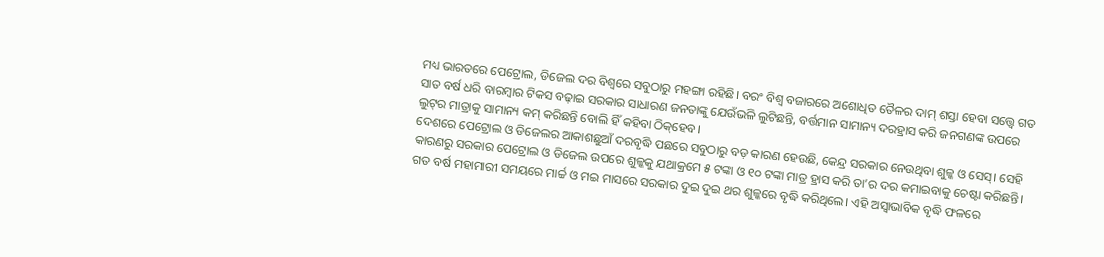ମଧ୍ୟ ଭାରତରେ ପେଟ୍ରୋଲ, ଡିଜେଲ ଦର ବିଶ୍ୱରେ ସବୁଠାରୁ ମହଙ୍ଗା ରହିଛି। ବରଂ ବିଶ୍ୱ ବଜାରରେ ଅଶୋଧିତ ତୈଳର ଦାମ୍‌ ଶସ୍ତା ହେବା ସତ୍ତ୍ୱେ ଗତ ସାତ ବର୍ଷ ଧରି ବାରମ୍ବାର ଟିକସ ବଢ଼ାଇ ସରକାର ସାଧାରଣ ଜନତାଙ୍କୁ ଯେଉଁଭଳି ଲୁଟିଛନ୍ତି, ବର୍ତ୍ତମାନ ସାମାନ୍ୟ ଦରହ୍ରାସ କରି ଜନଗଣଙ୍କ ଉପରେ ଲୁଟ୍‌ର ମାତ୍ରାକୁ ସାମାନ୍ୟ କମ୍‌ କରିଛନ୍ତି ବୋଲି ହିଁ କହିବା ଠିକ୍‌ହେବ।
ଦେଶରେ ପେଟ୍ରୋଲ ଓ ଡିଜେଲର ଆକାଶଛୁଆଁ ଦରବୃଦ୍ଧି ପଛରେ ସବୁଠାରୁ ବଡ଼ କାରଣ ହେଉଛି, କେନ୍ଦ୍ର ସରକାର ନେଉଥିବା ଶୁଳ୍କ ଓ ସେସ୍‌। ସେହି କାରଣରୁ ସରକାର ପେଟ୍ରୋଲ ଓ ଡିଜେଲ ଉପରେ ଶୁଳ୍କକୁ ଯଥାକ୍ରମେ ୫ ଟଙ୍କା ଓ ୧୦ ଟଙ୍କା ମାତ୍ର ହ୍ରାସ କରି ତା’ର ଦର କମାଇବାକୁ ଚେଷ୍ଟା କରିଛନ୍ତି। ଗତ ବର୍ଷ ମହାମାରୀ ସମୟରେ ମାର୍ଚ୍ଚ ଓ ମଇ ମାସରେ ସରକାର ଦୁଇ ଦୁଇ ଥର ଶୁଳ୍କରେ ବୃଦ୍ଧି କରିଥିଲେ। ଏହି ଅସ୍ବାଭାବିକ ବୃଦ୍ଧି ଫଳରେ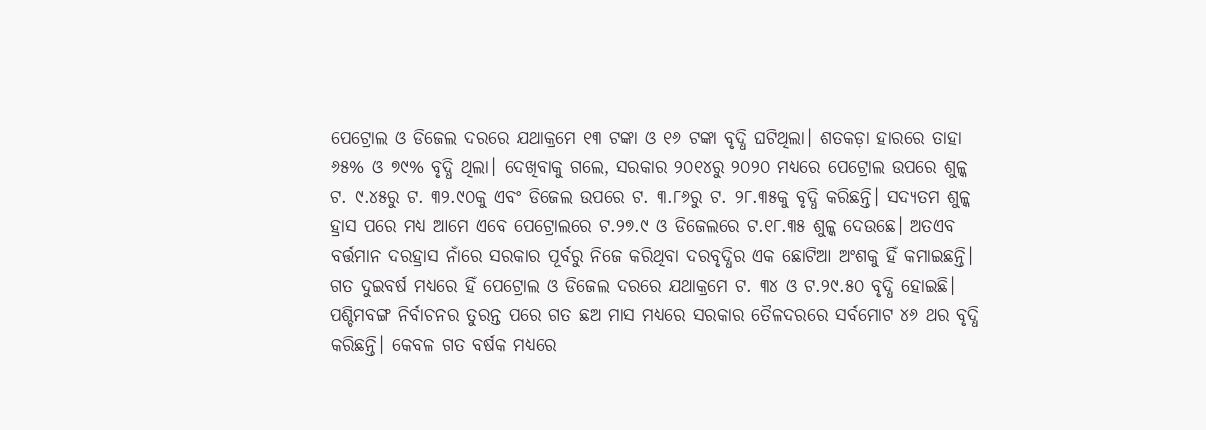ପେଟ୍ରୋଲ ଓ ଡିଜେଲ ଦରରେ ଯଥାକ୍ରମେ ୧୩ ଟଙ୍କା ଓ ୧୬ ଟଙ୍କା ବୃଦ୍ଧି ଘଟିଥିଲା। ଶତକଡ଼ା ହାରରେ ତାହା ୬୫% ଓ ୭୯% ବୃଦ୍ଧି ଥିଲା। ଦେଖିବାକୁ ଗଲେ, ସରକାର ୨୦୧୪ରୁ ୨୦୨୦ ମଧ୍ୟରେ ପେଟ୍ରୋଲ ଉପରେ ଶୁଳ୍କ ଟ. ୯.୪୫ରୁ ଟ. ୩୨.୯୦କୁ ଏବଂ ଡିଜେଲ ଉପରେ ଟ. ୩.୮୬ରୁ ଟ. ୨୮.୩୫କୁ ବୃଦ୍ଧି କରିଛନ୍ତି। ସଦ୍ୟତମ ଶୁଳ୍କ ହ୍ରାସ ପରେ ମଧ୍ୟ ଆମେ ଏବେ ପେଟ୍ରୋଲରେ ଟ.୨୭.୯ ଓ ଡିଜେଲରେ ଟ.୧୮.୩୫ ଶୁଳ୍କ ଦେଉଛେ। ଅତଏବ ବର୍ତ୍ତମାନ ଦରହ୍ରାସ ନାଁରେ ସରକାର ପୂର୍ବରୁ ନିଜେ କରିଥିବା ଦରବୃଦ୍ଧିର ଏକ ଛୋଟିଆ ଅଂଶକୁ ହିଁ କମାଇଛନ୍ତି।
ଗତ ଦୁଇବର୍ଷ ମଧ୍ୟରେ ହିଁ ପେଟ୍ରୋଲ ଓ ଡିଜେଲ ଦରରେ ଯଥାକ୍ରମେ ଟ. ୩୪ ଓ ଟ.୨୯.୫୦ ବୃଦ୍ଧି ହୋଇଛି। ପଶ୍ଚିମବଙ୍ଗ ନିର୍ବାଚନର ତୁରନ୍ତ ପରେ ଗତ ଛଅ ମାସ ମଧ୍ୟରେ ସରକାର ତୈଳଦରରେ ସର୍ବମୋଟ ୪୬ ଥର ବୃଦ୍ଧି କରିଛନ୍ତି। କେବଳ ଗତ ବର୍ଷକ ମଧ୍ୟରେ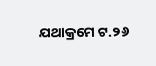ଯଥାକ୍ରମେ ଟ.୨୬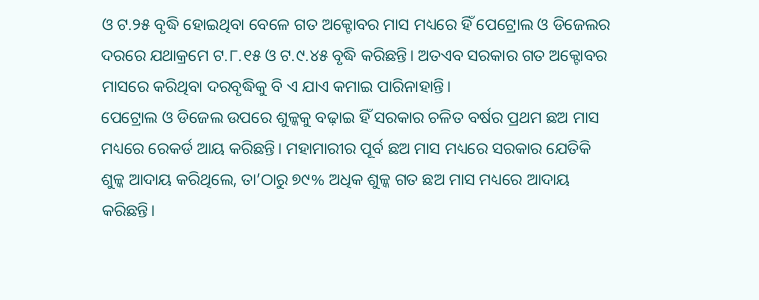ଓ ଟ.୨୫ ବୃଦ୍ଧି ହୋଇଥିବା ବେଳେ ଗତ ଅକ୍ଟୋବର ମାସ ମଧ୍ୟରେ ହିଁ ପେଟ୍ରୋଲ ଓ ଡିଜେଲର ଦରରେ ଯଥାକ୍ରମେ ଟ.୮.୧୫ ଓ ଟ.୯.୪୫ ବୃଦ୍ଧି କରିଛନ୍ତି। ଅତଏବ ସରକାର ଗତ ଅକ୍ଟୋବର ମାସରେ କରିଥିବା ଦରବୃଦ୍ଧିକୁ ବି ଏ ଯାଏ କମାଇ ପାରିନାହାନ୍ତି।
ପେଟ୍ରୋଲ ଓ ଡିଜେଲ ଉପରେ ଶୁଳ୍କକୁ ବଢ଼ାଇ ହିଁ ସରକାର ଚଳିତ ବର୍ଷର ପ୍ରଥମ ଛଅ ମାସ ମଧ୍ୟରେ ରେକର୍ଡ ଆୟ କରିଛନ୍ତି। ମହାମାରୀର ପୂର୍ବ ଛଅ ମାସ ମଧ୍ୟରେ ସରକାର ଯେତିକି ଶୁଳ୍କ ଆଦାୟ କରିଥିଲେ, ତା’ଠାରୁ ୭୯% ଅଧିକ ଶୁଳ୍କ ଗତ ଛଅ ମାସ ମଧ୍ୟରେ ଆଦାୟ କରିଛନ୍ତି।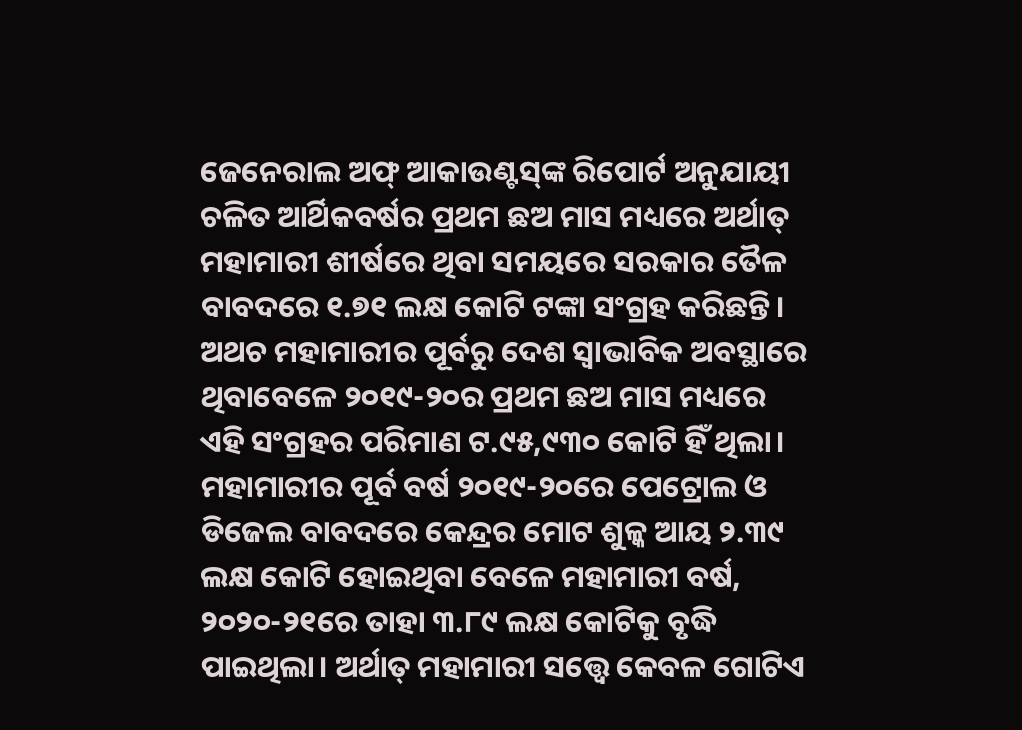ଜେନେରାଲ ଅଫ୍‌ ଆକାଉଣ୍ଟସ୍‌ଙ୍କ ରିପୋର୍ଟ ଅନୁଯାୟୀ ଚଳିତ ଆର୍ଥିକବର୍ଷର ପ୍ରଥମ ଛଅ ମାସ ମଧ୍ୟରେ ଅର୍ଥାତ୍‌ ମହାମାରୀ ଶୀର୍ଷରେ ଥିବା ସମୟରେ ସରକାର ତୈଳ ବାବଦରେ ୧.୭୧ ଲକ୍ଷ କୋଟି ଟଙ୍କା ସଂଗ୍ରହ କରିଛନ୍ତି। ଅଥଚ ମହାମାରୀର ପୂର୍ବରୁ ଦେଶ ସ୍ବାଭାବିକ ଅବସ୍ଥାରେ ଥିବାବେଳେ ୨୦୧୯-୨୦ର ପ୍ରଥମ ଛଅ ମାସ ମଧ୍ୟରେ ଏହି ସଂଗ୍ରହର ପରିମାଣ ଟ.୯୫,୯୩୦ କୋଟି ହିଁ ଥିଲା।
ମହାମାରୀର ପୂର୍ବ ବର୍ଷ ୨୦୧୯-୨୦ରେ ପେଟ୍ରୋଲ ଓ ଡିଜେଲ ବାବଦରେ କେନ୍ଦ୍ରର ମୋଟ ଶୁଳ୍କ ଆୟ ୨.୩୯ ଲକ୍ଷ କୋଟି ହୋଇଥିବା ବେଳେ ମହାମାରୀ ବର୍ଷ, ୨୦୨୦-୨୧ରେ ତାହା ୩.୮୯ ଲକ୍ଷ କୋଟିକୁ ବୃଦ୍ଧି ପାଇଥିଲା। ଅର୍ଥାତ୍‌ ମହାମାରୀ ସତ୍ତ୍ୱେ କେବଳ ଗୋଟିଏ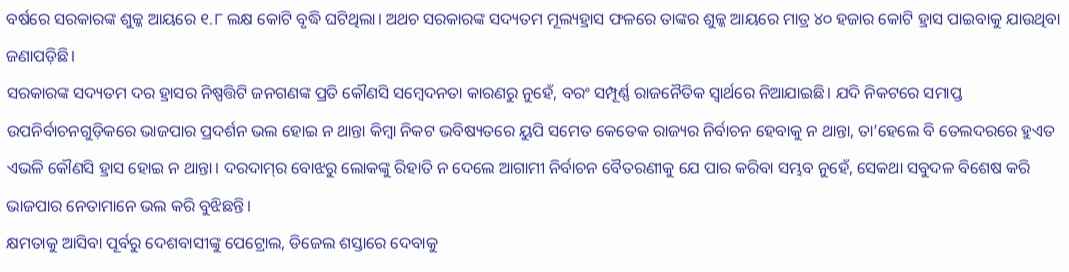ବର୍ଷରେ ସରକାରଙ୍କ ଶୁଳ୍କ ଆୟରେ ୧.୮ ଲକ୍ଷ କୋଟି ବୃଦ୍ଧି ଘଟିଥିଲା। ଅଥଚ ସରକାରଙ୍କ ସଦ୍ୟତମ ମୂଲ୍ୟହ୍ରାସ ଫଳରେ ତାଙ୍କର ଶୁଳ୍କ ଆୟରେ ମାତ୍ର ୪୦ ହଜାର କୋଟି ହ୍ରାସ ପାଇବାକୁ ଯାଉଥିବା ଜଣାପଡ଼ିଛି।
ସରକାରଙ୍କ ସଦ୍ୟତମ ଦର ହ୍ରାସର ନିଷ୍ପତ୍ତିଟି ଜନଗଣଙ୍କ ପ୍ରତି କୌଣସି ସମ୍ବେଦନତା କାରଣରୁ ନୁହେଁ, ବରଂ ସମ୍ପୂର୍ଣ୍ଣ ରାଜନୈତିକ ସ୍ବାର୍ଥରେ ନିଆଯାଇଛି। ଯଦି ନିକଟରେ ସମାପ୍ତ ଉପନିର୍ବାଚନଗୁଡ଼ିକରେ ଭାଜପାର ପ୍ରଦର୍ଶନ ଭଲ ହୋଇ ନ ଥାନ୍ତା କିମ୍ବା ନିକଟ ଭବିଷ୍ୟତରେ ୟୁପି ସମେତ କେତେକ ରାଜ୍ୟର ନିର୍ବାଚନ ହେବାକୁ ନ ଥାନ୍ତା, ତା’ହେଲେ ବି ତେଲଦରରେ ହୁଏତ ଏଭଳି କୌଣସି ହ୍ରାସ ହୋଇ ନ ଥାନ୍ତା। ଦରଦାମ୍‌ର ବୋଝରୁ ଲୋକଙ୍କୁ ରିହାତି ନ ଦେଲେ ଆଗାମୀ ନିର୍ବାଚନ ବୈତରଣୀକୁ ଯେ ପାର କରିବା ସମ୍ଭବ ନୁହେଁ, ସେକଥା ସବୁଦଳ ବିଶେଷ କରି ଭାଜପାର ନେତାମାନେ ଭଲ କରି ବୁଝିଛନ୍ତି।
କ୍ଷମତାକୁ ଆସିବା ପୂର୍ବରୁ ଦେଶବାସୀଙ୍କୁ ପେଟ୍ରୋଲ, ଡିଜେଲ ଶସ୍ତାରେ ଦେବାକୁ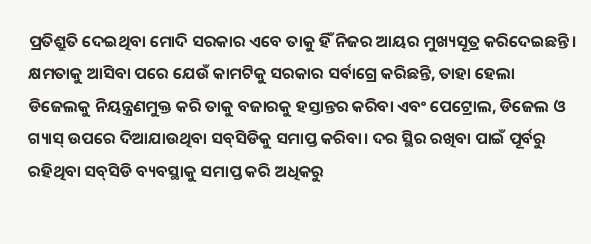ପ୍ରତିଶ୍ରୁତି ଦେଇଥିବା ମୋଦି ସରକାର ଏବେ ତାକୁ ହିଁ ନିଜର ଆୟର ମୁଖ୍ୟସୂତ୍ର କରିଦେଇଛନ୍ତି। କ୍ଷମତାକୁ ଆସିବା ପରେ ଯେଉଁ କାମଟିକୁ ସରକାର ସର୍ବାଗ୍ରେ କରିଛନ୍ତି, ତାହା ହେଲା ଡିଜେଲକୁ ନିୟନ୍ତ୍ରଣମୁକ୍ତ କରି ତାକୁ ବଜାରକୁ ହସ୍ତାନ୍ତର କରିବା ଏବଂ ପେଟ୍ରୋଲ, ଡିଜେଲ ଓ ଗ୍ୟାସ୍‌ ଉପରେ ଦିଆଯାଉଥିବା ସବ୍‌ସିଡିକୁ ସମାପ୍ତ କରିବା। ଦର ସ୍ଥିର ରଖିବା ପାଇଁ ପୂର୍ବରୁ ରହିଥିବା ସବ୍‌ସିଡି ବ୍ୟବସ୍ଥାକୁ ସମାପ୍ତ କରି ଅଧିକରୁ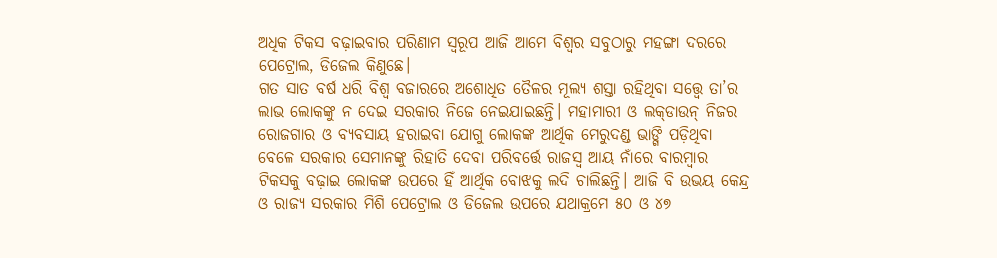ଅଧିକ ଟିକସ ବଢ଼ାଇବାର ପରିଣାମ ସ୍ବରୂପ ଆଜି ଆମେ ବିଶ୍ୱର ସବୁଠାରୁ ମହଙ୍ଗା ଦରରେ ପେଟ୍ରୋଲ, ଡିଜେଲ କିଣୁଛେ।
ଗତ ସାତ ବର୍ଷ ଧରି ବିଶ୍ୱ ବଜାରରେ ଅଶୋଧିତ ତୈଳର ମୂଲ୍ୟ ଶସ୍ତା ରହିଥିବା ସତ୍ତ୍ୱେ ତା’ର ଲାଭ ଲୋକଙ୍କୁ ନ ଦେଇ ସରକାର ନିଜେ ନେଇଯାଇଛନ୍ତି। ମହାମାରୀ ଓ ଲକ୍‌ଡାଉନ୍‌ ନିଜର ରୋଜଗାର ଓ ବ୍ୟବସାୟ ହରାଇବା ଯୋଗୁ ଲୋକଙ୍କ ଆର୍ଥିକ ମେରୁଦଣ୍ଡ ଭାଙ୍ଗି ପଡ଼ିଥିବା ବେଳେ ସରକାର ସେମାନଙ୍କୁ ରିହାତି ଦେବା ପରିବର୍ତ୍ତେ ରାଜସ୍ବ ଆୟ ନାଁରେ ବାରମ୍ବାର ଟିକସକୁ ବଢ଼ାଇ ଲୋକଙ୍କ ଉପରେ ହିଁ ଆର୍ଥିକ ବୋଝକୁ ଲଦି ଚାଲିଛନ୍ତି। ଆଜି ବି ଉଭୟ କେନ୍ଦ୍ର ଓ ରାଜ୍ୟ ସରକାର ମିଶି ପେଟ୍ରୋଲ ଓ ଡିଜେଲ ଉପରେ ଯଥାକ୍ରମେ ୫୦ ଓ ୪୭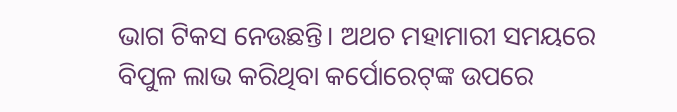ଭାଗ ଟିକସ ନେଉଛନ୍ତି। ଅଥଚ ମହାମାରୀ ସମୟରେ ବିପୁଳ ଲାଭ କରିଥିବା କର୍ପୋରେଟ୍‌ଙ୍କ ଉପରେ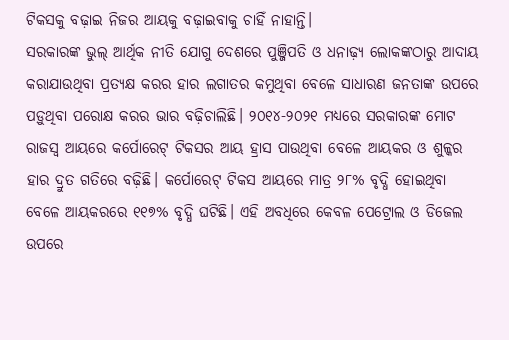ଟିକସକୁ ବଢ଼ାଇ ନିଜର ଆୟକୁ ବଢ଼ାଇବାକୁ ଚାହିଁ ନାହାନ୍ତି।
ସରକାରଙ୍କ ଭୁଲ୍‌ ଆର୍ଥିକ ନୀତି ଯୋଗୁ ଦେଶରେ ପୁଞ୍ଜିପତି ଓ ଧନାଢ଼୍ୟ ଲୋକଙ୍କଠାରୁ ଆଦାୟ କରାଯାଉଥିବା ପ୍ରତ୍ୟକ୍ଷ କରର ହାର ଲଗାତର କମୁଥିବା ବେଳେ ସାଧାରଣ ଜନତାଙ୍କ ଉପରେ ପଡ଼ୁଥିବା ପରୋକ୍ଷ କରର ଭାର ବଢ଼ିଚାଲିଛି। ୨୦୧୪-୨୦୨୧ ମଧ୍ୟରେ ସରକାରଙ୍କ ମୋଟ ରାଜସ୍ବ ଆୟରେ କର୍ପୋରେଟ୍‌ ଟିକସର ଆୟ ହ୍ରାସ ପାଉଥିବା ବେଳେ ଆୟକର ଓ ଶୁଳ୍କର ହାର ଦ୍ରୁତ ଗତିରେ ବଢ଼ିଛି। କର୍ପୋରେଟ୍‌ ଟିକସ ଆୟରେ ମାତ୍ର ୨୮% ବୃଦ୍ଧି ହୋଇଥିବା ବେଳେ ଆୟକରରେ ୧୧୭% ବୃଦ୍ଧି ଘଟିଛି। ଏହି ଅବଧିରେ କେବଳ ପେଟ୍ରୋଲ ଓ ଡିଜେଲ ଉପରେ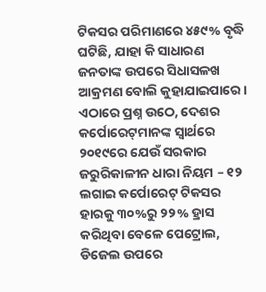ଟିକସର ପରିମାଣରେ ୪୫୯% ବୃଦ୍ଧି ଘଟିଛି, ଯାହା କି ସାଧାରଣ ଜନତାଙ୍କ ଉପରେ ସିଧାସଳଖ ଆକ୍ରମଣ ବୋଲି କୁହାଯାଇପାରେ। ଏଠାରେ ପ୍ରଶ୍ନ ଉଠେ, ଦେଶର କର୍ପୋରେଟ୍‌ମାନଙ୍କ ସ୍ବାର୍ଥରେ ୨୦୧୯ରେ ଯେଉଁ ସରକାର ଜରୁରିକାଳୀନ ଧାରା ନିୟମ – ୧୨ ଲଗାଇ କର୍ପୋରେଟ୍‌ ଟିକସର ହାରକୁ ୩୦%ରୁ ୨୨% ହ୍ରାସ କରିଥିବା ବେଳେ ପେଟ୍ରୋଲ, ଡିଜେଲ ଉପରେ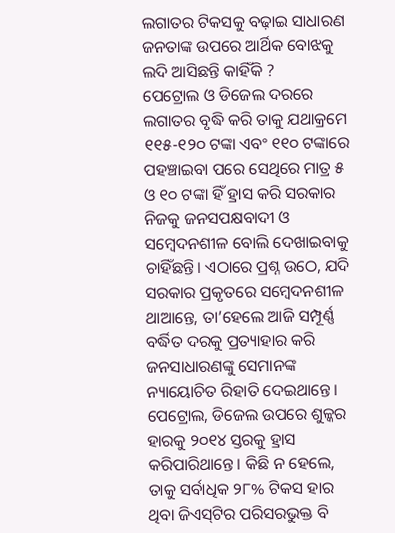ଲଗାତର ଟିକସକୁ ବଢ଼ାଇ ସାଧାରଣ ଜନତାଙ୍କ ଉପରେ ଆର୍ଥିକ ବୋଝକୁ ଲଦି ଆସିଛନ୍ତି କାହିଁକି ?
ପେଟ୍ରୋଲ ଓ ଡିଜେଲ ଦରରେ ଲଗାତର ବୃଦ୍ଧି କରି ତାକୁ ଯଥାକ୍ରମେ ୧୧୫-୧୨୦ ଟଙ୍କା ଏବଂ ୧୧୦ ଟଙ୍କାରେ ପହଞ୍ଚାଇବା ପରେ ସେଥିରେ ମାତ୍ର ୫ ଓ ୧୦ ଟଙ୍କା ହିଁ ହ୍ରାସ କରି ସରକାର ନିଜକୁ ଜନସପକ୍ଷବାଦୀ ଓ ସମ୍ବେଦନଶୀଳ ବୋଲି ଦେଖାଇବାକୁ ଚାହିଁଛନ୍ତି। ଏଠାରେ ପ୍ରଶ୍ନ ଉଠେ, ଯଦି ସରକାର ପ୍ରକୃତରେ ସମ୍ବେଦନଶୀଳ ଥାଆନ୍ତେ, ତା’ହେଲେ ଆଜି ସମ୍ପୂର୍ଣ୍ଣ ବର୍ଦ୍ଧିତ ଦରକୁ ପ୍ରତ୍ୟାହାର କରି ଜନସାଧାରଣଙ୍କୁ ସେମାନଙ୍କ ନ୍ୟାୟୋଚିତ ରିହାତି ଦେଇଥାନ୍ତେ। ପେଟ୍ରୋଲ, ଡିଜେଲ ଉପରେ ଶୁଳ୍କର ହାରକୁ ୨୦୧୪ ସ୍ତରକୁ ହ୍ରାସ କରିପାରିଥାନ୍ତେ। କିଛି ନ ହେଲେ, ତାକୁ ସର୍ବାଧିକ ୨୮% ଟିକସ ହାର ଥିବା ଜିଏସ୍‌ଟିର ପରିସରଭୁକ୍ତ ବି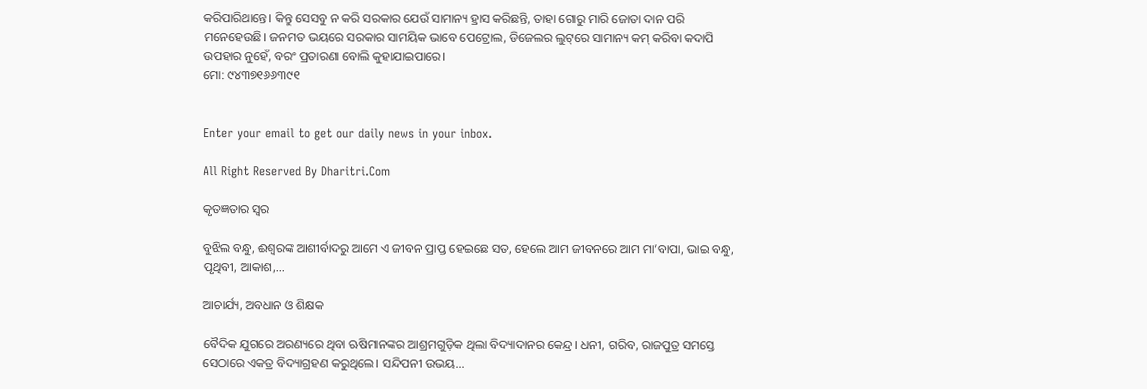କରିପାରିଥାନ୍ତେ। କିନ୍ତୁ ସେସବୁ ନ କରି ସରକାର ଯେଉଁ ସାମାନ୍ୟ ହ୍ରାସ କରିଛନ୍ତି, ତାହା ଗୋରୁ ମାରି ଜୋତା ଦାନ ପରି ମନେହେଉଛି। ଜନମତ ଭୟରେ ସରକାର ସାମୟିକ ଭାବେ ପେଟ୍ରୋଲ, ଡିଜେଲର ଲୁଟ୍‌ରେ ସାମାନ୍ୟ କମ୍‌ କରିବା କଦାପି ଉପହାର ନୁହେଁ, ବରଂ ପ୍ରତାରଣା ବୋଲି କୁହାଯାଇପାରେ।
ମୋ: ୯୪୩୭୧୬୬୩୯୧


Enter your email to get our daily news in your inbox.

All Right Reserved By Dharitri.Com

କୃତଜ୍ଞତାର ସ୍ବର

ବୁଝିଲ ବନ୍ଧୁ, ଈଶ୍ବରଙ୍କ ଆଶୀର୍ବାଦରୁ ଆମେ ଏ ଜୀବନ ପ୍ରାପ୍ତ ହେଇଛେ ସତ, ହେଲେ ଆମ ଜୀବନରେ ଆମ ମା’ବାପା, ଭାଇ ବନ୍ଧୁ, ପୃଥିବୀ, ଆକାଶ,...

ଆଚାର୍ଯ୍ୟ, ଅବଧାନ ଓ ଶିକ୍ଷକ

ବୈଦିକ ଯୁଗରେ ଅରଣ୍ୟରେ ଥିବା ଋଷିମାନଙ୍କର ଆଶ୍ରମଗୁଡ଼ିକ ଥିଲା ବିଦ୍ୟାଦାନର କେନ୍ଦ୍ର। ଧନୀ, ଗରିବ, ରାଜପୁତ୍ର ସମସ୍ତେ ସେଠାରେ ଏକତ୍ର ବିଦ୍ୟାଗ୍ରହଣ କରୁଥିଲେ। ସନ୍ଦିପନୀ ଉଭୟ...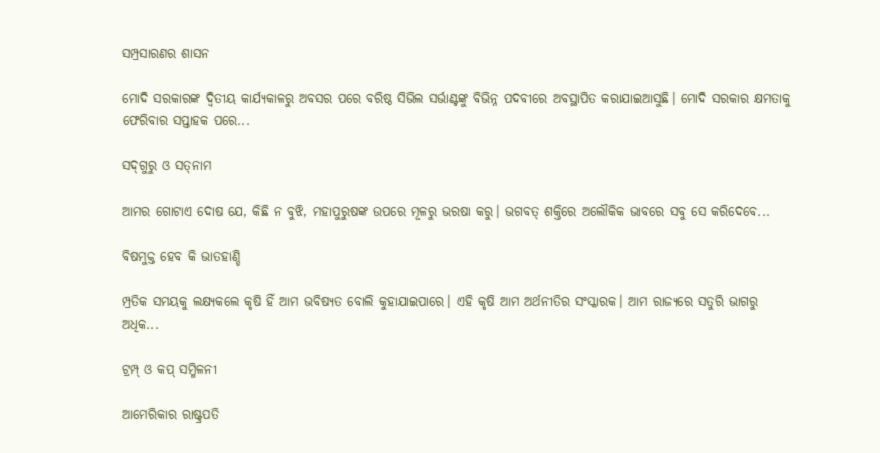ସମ୍ପ୍ରସାରଣର ଶାସନ

ମୋଦି ସରକାରଙ୍କ ଦ୍ୱିତୀୟ କାର୍ଯ୍ୟକାଳରୁ ଅବସର ପରେ ବରିଷ୍ଠ ସିଭିଲ ସର୍ଭାଣ୍ଟଙ୍କୁ ବିଭିନ୍ନ ପଦବୀରେ ଅବସ୍ଥାପିତ କରାଯାଇଆସୁଛି। ମୋଦି ସରକାର କ୍ଷମତାକୁ ଫେରିବାର ସପ୍ତାହକ ପରେ...

ସଦ୍‌ଗୁରୁ ଓ ସତ୍‌ନାମ

ଆମର ଗୋଟାଏ ଦୋଷ ଯେ, କିଛି ନ ବୁଝି, ମହାପୁରୁଷଙ୍କ ଉପରେ ମୂଳରୁ ଭରଷା କରୁ। ଭଗବତ୍‌ ଶକ୍ତିରେ ଅଲୌକିକ ଭାବରେ ସବୁ ସେ କରିଦେବେ...

ବିଷମୁକ୍ତ ହେବ କି ଭାତହାଣ୍ଡି

ମ୍ପ୍ରତିକ ସମୟକୁ ଲକ୍ଷ୍ୟକଲେ କୃଷି ହିଁ ଆମ ଭବିଷ୍ୟତ ବୋଲି କୁହାଯାଇପାରେ। ଏହି କୃଷି ଆମ ଅର୍ଥନୀତିର ସଂସ୍କାରକ। ଆମ ରାଜ୍ୟରେ ସତୁରି ଭାଗରୁ ଅଧିକ...

ଟ୍ରମ୍ପ୍‌ ଓ କପ୍‌ ସମ୍ମିଳନୀ

ଆମେରିକାର ରାଷ୍ଟ୍ରପତି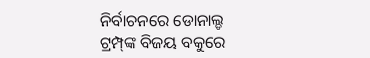ନିର୍ବାଚନରେ ଡୋନାଲ୍ଡ ଟ୍ରମ୍ପ୍‌ଙ୍କ ବିଜୟ ବକୁରେ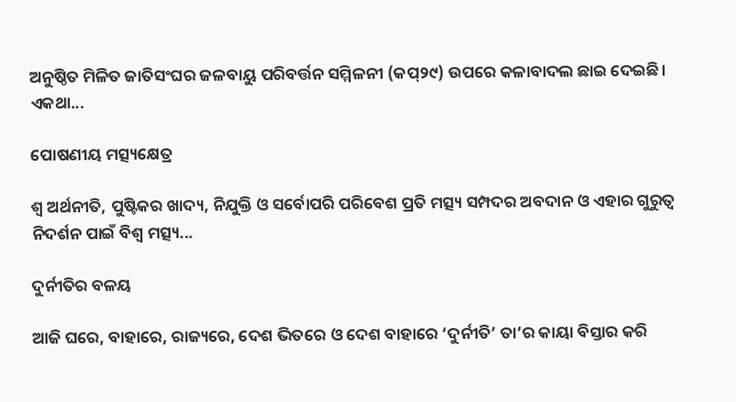ଅନୁଷ୍ଠିତ ମିଳିତ ଜାତିସଂଘର ଜଳବାୟୁ ପରିବର୍ତ୍ତନ ସମ୍ମିଳନୀ (କପ୍‌୨୯) ଉପରେ କଳାବାଦଲ ଛାଇ ଦେଇଛି। ଏକଥା...

ପୋଷଣୀୟ ମତ୍ସ୍ୟକ୍ଷେତ୍ର

ଶ୍ୱ ଅର୍ଥନୀତି, ପୁଷ୍ଟିକର ଖାଦ୍ୟ, ନିଯୁକ୍ତି ଓ ସର୍ବୋପରି ପରିବେଶ ପ୍ରତି ମତ୍ସ୍ୟ ସମ୍ପଦର ଅବଦାନ ଓ ଏହାର ଗୁରୁତ୍ୱ ନିଦର୍ଶନ ପାଇଁ ବିଶ୍ୱ ମତ୍ସ୍ୟ...

ଦୁର୍ନୀତିର ବଳୟ

ଆଜି ଘରେ, ବାହାରେ, ରାଜ୍ୟରେ, ଦେଶ ଭିତରେ ଓ ଦେଶ ବାହାରେ ‘ଦୁର୍ନୀତି’ ତା’ର କାୟା ବିସ୍ତାର କରି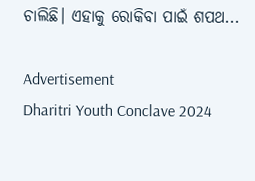ଚାଲିଛି। ଏହାକୁ ରୋକିବା ପାଇଁ ଶପଥ...

Advertisement
Dharitri Youth Conclave 2024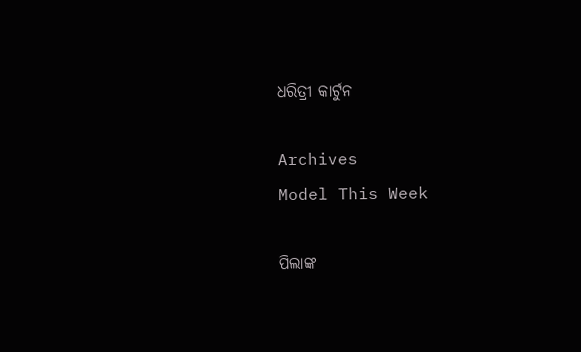ଧରିତ୍ରୀ କାର୍ଟୁନ

Archives
Model This Week

ପିଲାଙ୍କ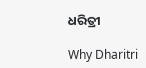ଧରିତ୍ରୀ

Why Dharitri